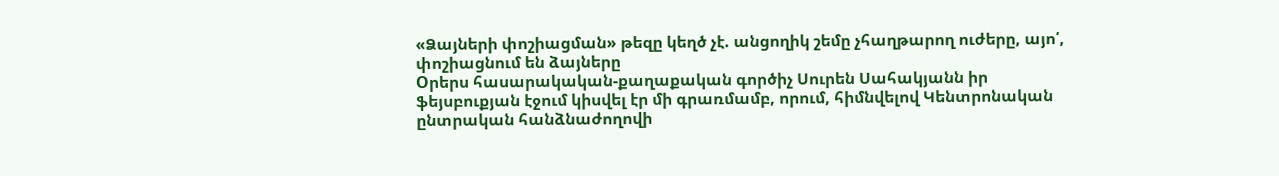«Ձայների փոշիացման» թեզը կեղծ չէ. անցողիկ շեմը չհաղթարող ուժերը, այո՛, փոշիացնում են ձայները
Oրերս հասարակական-քաղաքական գործիչ Սուրեն Սահակյանն իր ֆեյսբուքյան էջում կիսվել էր մի գրառմամբ, որում, հիմնվելով Կենտրոնական ընտրական հանձնաժողովի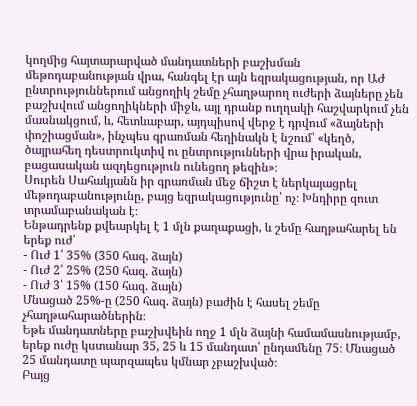կողմից հայտարարված մանդատների բաշխման մեթոդաբանության վրա, հանգել էր այն եզրակացության, որ ԱԺ ընտրություններում անցողիկ շեմը չհաղթարող ուժերի ձայները չեն բաշխվում անցողիկների միջև, այլ դրանք ուղղակի հաշվարկում չեն մասնակցում, և, հետևաբար, այդպիսով վերջ է դրվում «ձայների փոշիացման», ինչպես գրառման հեղինակն է նշում՝ «կեղծ, ծայրահեղ դեստրուկտիվ ու ընտրությունների վրա իրական, բացասական ազդեցություն ունեցող թեզին»։
Սուրեն Սահակյանն իր գրառման մեջ ճիշտ է ներկայացրել մեթոդաբանությունը, բայց եզրակացությունը՝ ոչ։ Խնդիրը զուտ տրամաբանական է։
Ենթադրենք քվեարկել է 1 մլն քաղաքացի, և շեմը հաղթահարել են երեք ուժ՝
- Ուժ 1՝ 35% (350 հազ. ձայն)
- Ուժ 2՝ 25% (250 հազ. ձայն)
- Ուժ 3՝ 15% (150 հազ. ձայն)
Մնացած 25%-ը (250 հազ. ձայն) բաժին է հասել շեմը չհաղթահարածներին։
Եթե մանդատները բաշխվեին ողջ 1 մլն ձայնի համամասնությամբ, երեք ուժը կստանար 35, 25 և 15 մանդատ՝ ընդամենը 75։ Մնացած 25 մանդատը պարզապես կմնար չբաշխված։
Բայց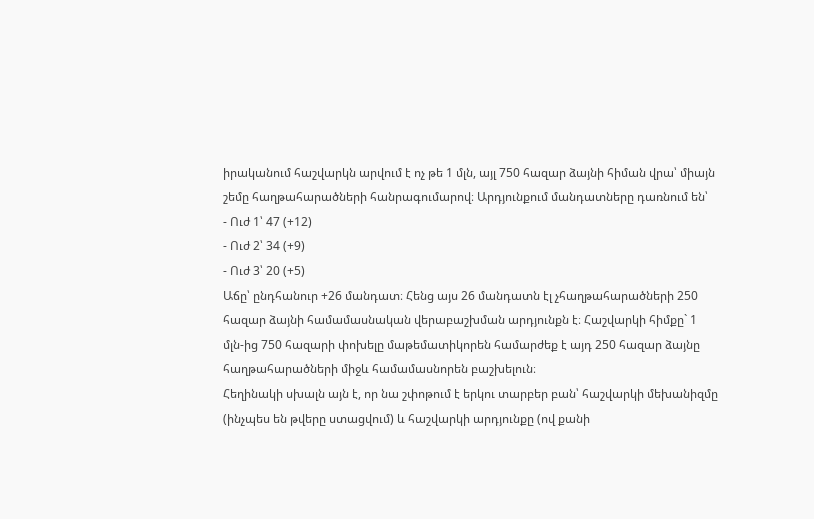իրականում հաշվարկն արվում է ոչ թե 1 մլն, այլ 750 հազար ձայնի հիման վրա՝ միայն շեմը հաղթահարածների հանրագումարով։ Արդյունքում մանդատները դառնում են՝
- Ուժ 1՝ 47 (+12)
- Ուժ 2՝ 34 (+9)
- Ուժ 3՝ 20 (+5)
Աճը՝ ընդհանուր +26 մանդատ։ Հենց այս 26 մանդատն էլ չհաղթահարածների 250 հազար ձայնի համամասնական վերաբաշխման արդյունքն է։ Հաշվարկի հիմքը` 1 մլն-ից 750 հազարի փոխելը մաթեմատիկորեն համարժեք է այդ 250 հազար ձայնը հաղթահարածների միջև համամասնորեն բաշխելուն։
Հեղինակի սխալն այն է, որ նա շփոթում է երկու տարբեր բան՝ հաշվարկի մեխանիզմը (ինչպես են թվերը ստացվում) և հաշվարկի արդյունքը (ով քանի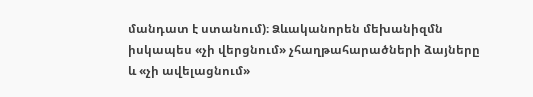մանդատ է ստանում)։ Ձևականորեն մեխանիզմն իսկապես «չի վերցնում» չհաղթահարածների ձայները և «չի ավելացնում»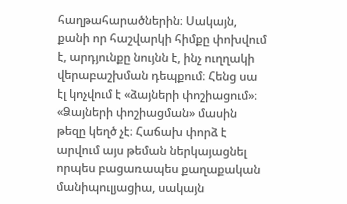հաղթահարածներին։ Սակայն, քանի որ հաշվարկի հիմքը փոխվում է, արդյունքը նույնն է, ինչ ուղղակի վերաբաշխման դեպքում։ Հենց սա էլ կոչվում է «ձայների փոշիացում»։
«Ձայների փոշիացման» մասին թեզը կեղծ չէ։ Հաճախ փորձ է արվում այս թեման ներկայացնել որպես բացառապես քաղաքական մանիպուլյացիա, սակայն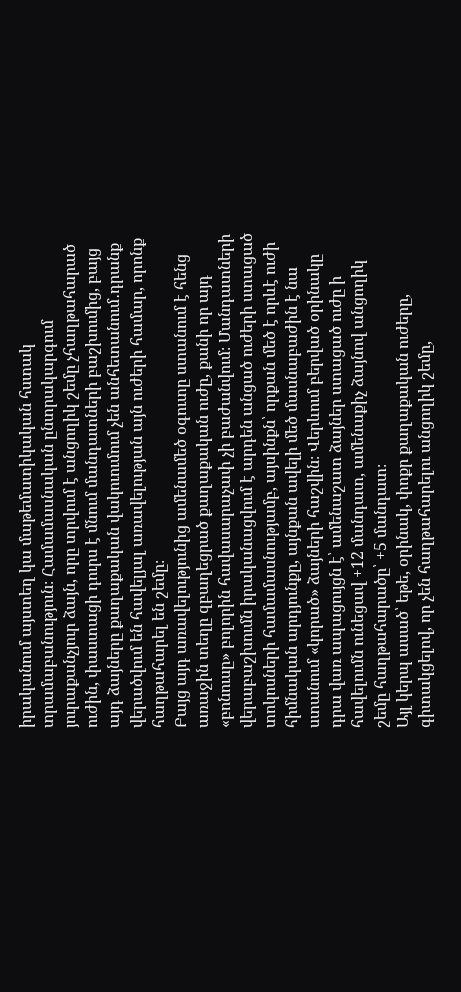իրականում այստեղ կա մաթեմատիկական հստակ տրամաբանություն։ Համամասնական ընտրակարգում յուրաքանչյուր ձայն, որը տրվում է անցողիկ շեմը չհաղթահարած ուժին, փաստացի դուրս է մնում մանդատների բաշխումից, բայց այդ ձայները քաղաքական վակուումում չեն անհետանում․դրանք վերածվում են հավելյալ առավելության այն ուժերի համար, որոնք հաղթահարել են շեմը։
Բայց այդ առավելությունից ամենամեծ օգուտը ստանում է հենց առաջին տեղը զբաղեցրած քաղաքական ուժը, քանի որ այդ «բոնուսը» բոլորին հավասարաչափ չի բաժանվում։ Մանդատների վերաբաշխումն իրականացվում է արդեն անցած ուժերի ստացած տոկոսների համամասնությամբ, այսինքն՝ որքան մեծ է որևէ ուժի հիմնական արդյունքը, այնքան ավելի մեծ մասնաբաժին է նա ստանում «կորած» ձայների հաշվին։ Վերևում բերված օրինակը դրա վառ ապացույցն է՝ ամենաշատ ձայներ ստացած ուժը ի հավելումն ունեցավ +12 մանդատ, ամենաքիչ ձայնով անցողիկ շեմը հաղթահարածը՝ +5 մանդատ։
Այլ կերպ ասած՝ եթե, օրինակ, փոքր քաղաքական ուժերը, գիտակցելով, որ չեն հաղթահարելու անցողիկ շեմը,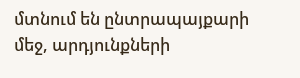մտնում են ընտրապայքարի մեջ, արդյունքների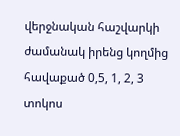վերջնական հաշվարկի ժամանակ իրենց կողմից հավաքած 0,5, 1, 2, 3 տոկոս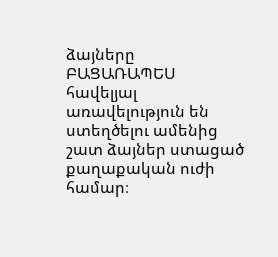ձայները ԲԱՑԱՌԱՊԵՍ հավելյալ առավելություն են ստեղծելու ամենից շատ ձայներ ստացած քաղաքական ուժի համար։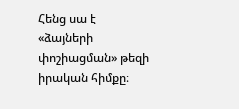Հենց սա է «ձայների փոշիացման» թեզի իրական հիմքը։